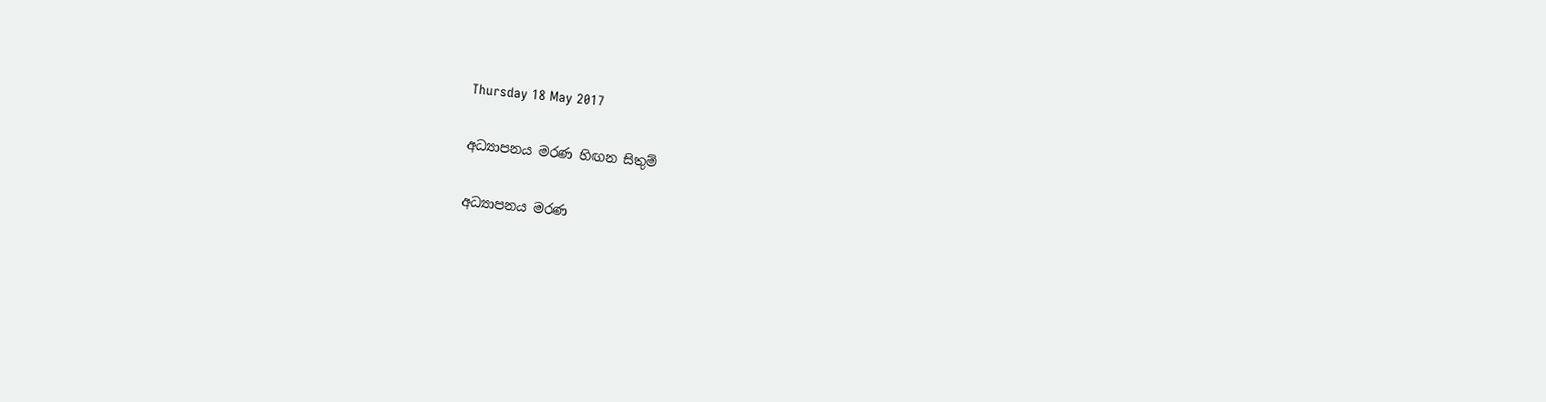Thursday 18 May 2017

අධ්‍යාපනය මරණ හිඟන සිතුම්

අධ්‍යාපනය මරණ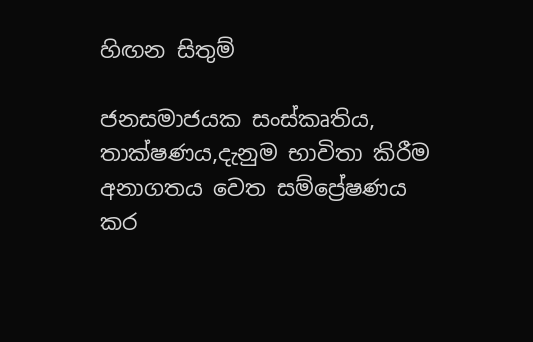හිඟන සිතුම්

ජනසමාජයක සංස්කෘතිය, තාක්ෂණය,දැනුම භාවිතා කිරීම අනාගතය වෙත සම්ප්‍රේෂණය කර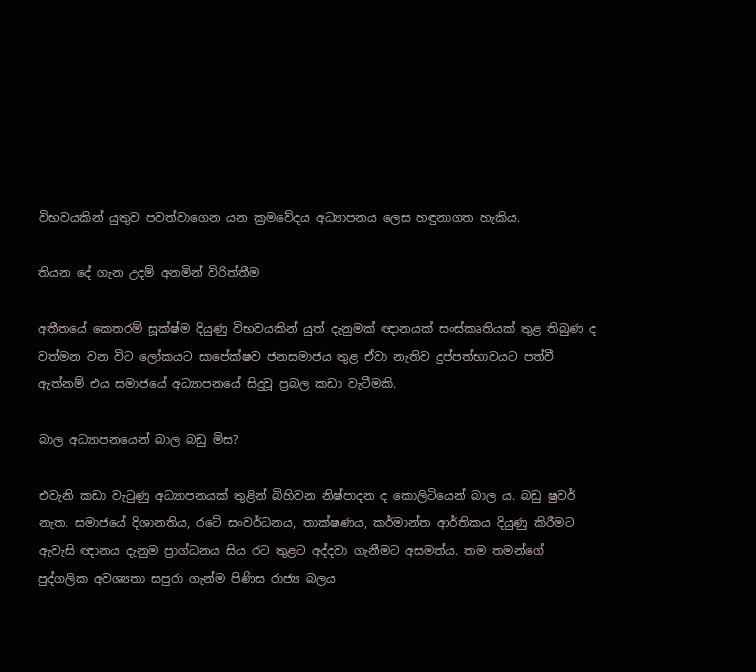විභවයකින් යුතුව පවත්වාගෙන යන ක්‍රමවේදය අධ්‍යාපනය ලෙස හඳුනාගත හැකිය.

තියන දේ ගැන උදම් අනමින් විරිත්තීම

අතීතයේ කෙතරම් සූක්ෂ්ම දියුණු විභවයකින් යුත් දැනුමක් ඥානයක් සංස්කෘතියක් තුළ තිබුණ ද වත්මන වන විට ලෝකයට සාපේක්ෂව ජනසමාජය තුළ ඒවා නැතිව දුප්පත්භාවයට පත්වී ඇත්නම් එය සමාජයේ අධ්‍යාපනයේ සිදුවූ ප්‍රබල කඩා වැටීමකි.

බාල අධ්‍යාපනයෙන් බාල බඩු මිස?

එවැනි කඩා වැටුණු අධ්‍යාපනයක් තුළින් බිහිවන නිෂ්පාදන ද කොලිටියෙන් බාල ය. බඩු ෂුවර් නැත. සමාජයේ දිශානතිය, රටේ සංවර්ධනය, තාක්ෂණය, කර්මාන්ත ආර්තිකය දියුණු කිරීමට ඇවැසි ඥානය දැනුම ප්‍රාග්ධනය සිය රට තුළට අද්දවා ගැනීමට අසමත්ය. තම තමන්ගේ පුද්ගලික අවශ්‍යතා සපුරා ගැන්ම පිණිස රාජ්‍ය බලය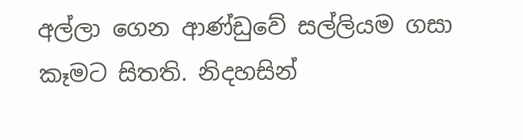අල්ලා ගෙන ආණ්ඩුවේ සල්ලියම ගසා කෑමට සිතති. නිදහසින්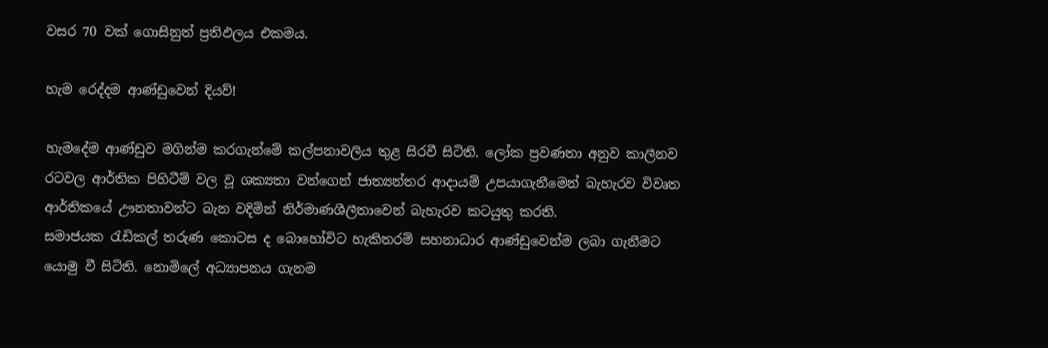වසර 70 වක් ගොසිනුත් ප්‍රතිඵලය එකමය.

හැම රෙද්දම ආණ්ඩුවෙන් දියව්!

හැමදේම ආණ්ඩුව මගින්ම කරගැන්මේ කල්පනාවලිය තුළ සිරවී සිටිති. ලෝක ප්‍රවණතා අනුව කාලීනව රටවල ආර්තික පිහිටීම් වල වූ ශක්‍යතා වන්ගෙන් ජාත්‍යන්තර ආදායම් උපයාගැනීමෙන් බැහැරව විවෘත ආර්තිකයේ ඌනතාවන්ට බැන වදිමින් නිර්මාණශීලීතාවෙන් බැහැරව කටයුතු කරති.
සමාජයක රැඩිකල් තරුණ කොටස ද බොහෝවිට හැකිතරම් සහනාධාර ආණ්ඩුවෙන්ම ලබා ගැනීමට යොමු වී සිටිති. නොමිලේ අධ්‍යාපනය ගැනම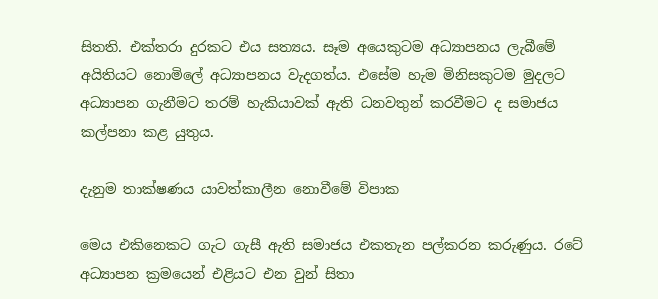සිතති. එක්තරා දුරකට එය සත්‍යය. සෑම අයෙකුටම අධ්‍යාපනය ලැබීමේ අයිතියට නොමිලේ අධ්‍යාපනය වැදගත්ය. එසේම හැම මිනිසකුටම මුදලට අධ්‍යාපන ගැනීමට තරම් හැකියාවක් ඇති ධනවතුන් කරවීමට ද සමාජය කල්පනා කළ යුතුය.

දැනුම තාක්ෂණය යාවත්කාලීන නොවීමේ විපාක

මෙය එකිනෙකට ගැට ගැසී ඇති සමාජය එකතැන පල්කරන කරුණුය. රටේ අධ්‍යාපන ක්‍රමයෙන් එළියට එන වුන් සිතා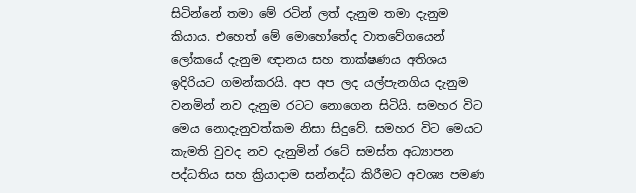සිටින්නේ තමා මේ රටින් ලත් දැනුම තමා දැනුම කියාය. එහෙත් මේ මොහෝතේද වාතවේගයෙන් ලෝකයේ දැනුම ඥානය සහ තාක්ෂණය අතිශය ඉදිරියට ගමන්කරයි. අප අප ලද යල්පැනගිය දැනුම වනමින් නව දැනුම රටට නොගෙන සිටියි. සමහර විට මෙය නොදැනුවත්කම නිසා සිදුවේ. සමහර විට මෙයට කැමති වුවද නව දැනුමින් රටේ සමස්ත අධ්‍යාපන පද්ධතිය සහ ක්‍රියාදාම සන්නද්ධ කිරීමට අවශ්‍ය පමණ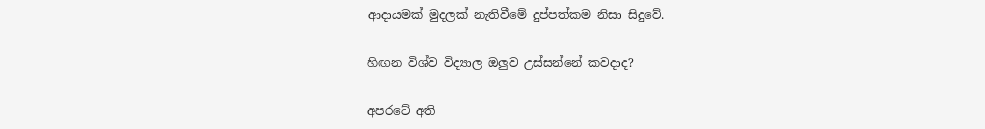ආදායමක් මුදලක් නැතිවීමේ දුප්පත්කම නිසා සිදුවේ.

හිඟන විශ්ව විද්‍යාල ඔලුව උස්සන්නේ කවදාද?

අපරටේ අති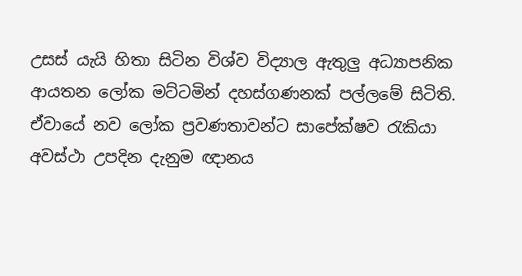උසස් යැයි හිතා සිටින විශ්ව විද්‍යාල ඇතුලු අධ්‍යාපනික ආයතන ලෝක මට්ටමින් දහස්ගණනක් පල්ලමේ සිටිති. ඒවායේ නව ලෝක ප්‍රවණතාවන්ට සාපේක්ෂව රැකියා අවස්ථා උපදින දැනුම ඥානය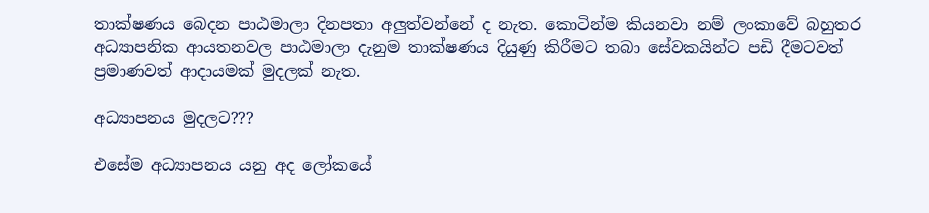තාක්ෂණය බෙදන පාඨමාලා දිනපතා අලුත්වන්නේ ද නැත. කොටින්ම කියනවා නම් ලංකාවේ බහුතර අධ්‍යාපනික ආයතනවල පාඨමාලා දැනුම තාක්ෂණය දියුණු කිරීමට තබා සේවකයින්ට පඩි දීමටවත් ප්‍රමාණවත් ආදායමක් මුදලක් නැත.

අධ්‍යාපනය මුදලට???

එසේම අධ්‍යාපනය යනු අද ලෝකයේ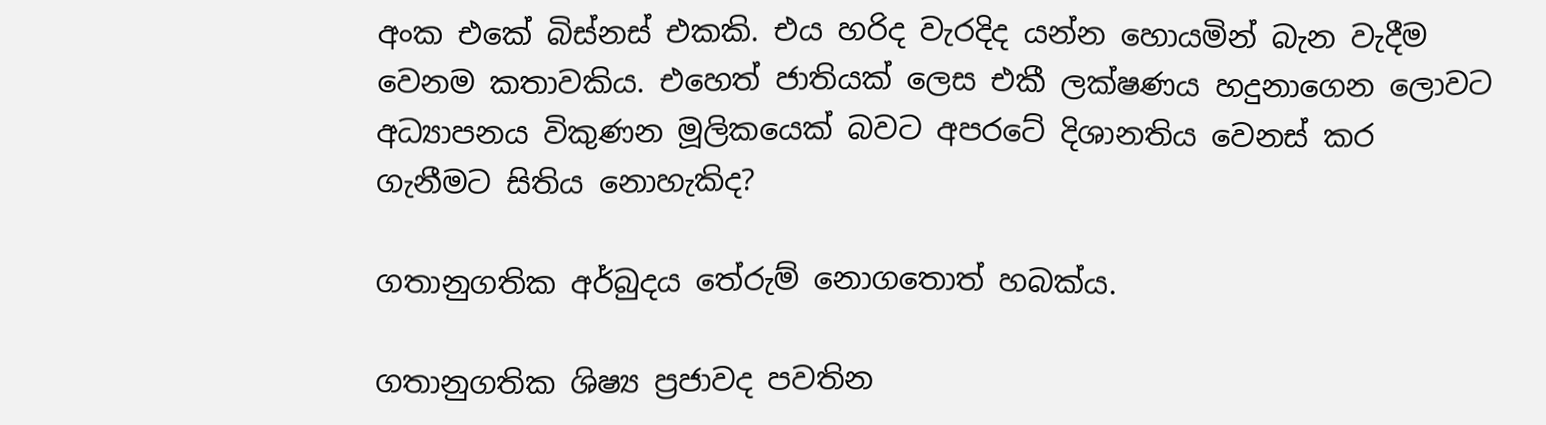අංක එකේ බිස්නස් එකකි. එය හරිද වැරදිද යන්න හොයමින් බැන වැදීම වෙනම කතාවකිය. එහෙත් ජාතියක් ලෙස එකී ලක්ෂණය හදුනාගෙන ලොවට අධ්‍යාපනය විකුණන මූලිකයෙක් බවට අපරටේ දිශානතිය වෙනස් කර ගැනීමට සිතිය නොහැකිද?

ගතානුගතික අර්බුදය තේරුම් නොගතොත් හබක්ය.

ගතානුගතික ශිෂ්‍ය ප්‍රජාවද පවතින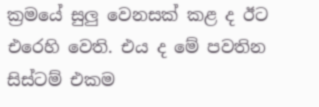ක්‍රමයේ සුලු වෙනසක් කළ ද ඊට එරෙහි වෙති. එය ද මේ පවතින සිස්ටම් එකම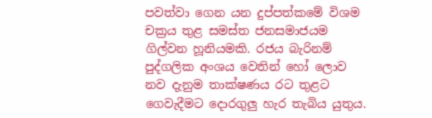පවත්වා ගෙන යන දුප්පත්කමේ විශම චක්‍රය තුළ සමස්ත ජනසමාජයම ගිල්වන හූනියමකි. රජය බැරිනම් පුද්ගලික අංශය වෙතින් හෝ ලොව නව දැනුම තාක්ෂණය රට තුළට ගෙවැදීමට දොරගුලු හැර තැබිය යුතුය.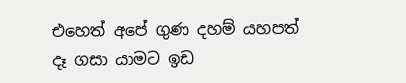එහෙත් අපේ ගුණ දහම් යහපත් දෑ ගසා යාමට ඉඩ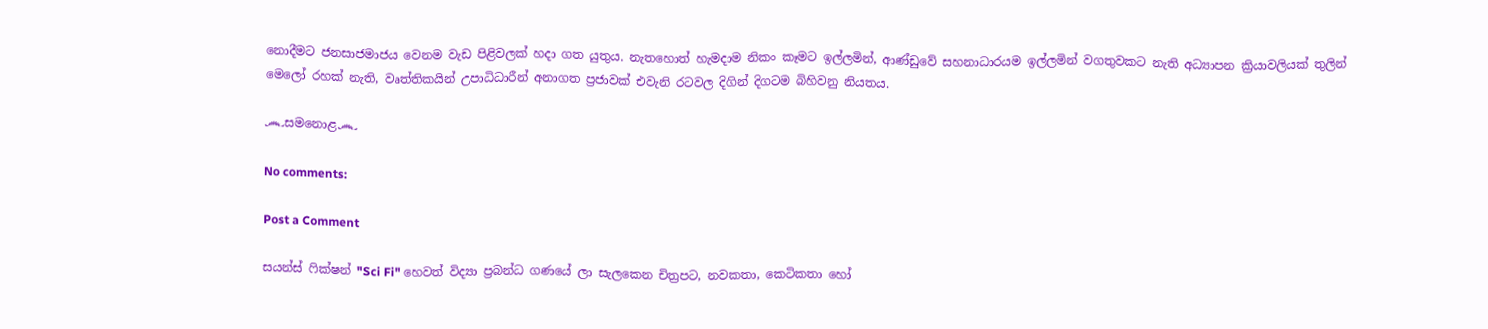නොදීමට ජනසාජමාජය වෙනම වැඩ පිළිවලක් හදා ගත යුතුය. නැතහොත් හැමදාම නිකං කෑමට ඉල්ලමින්, ආණ්ඩුවේ සහනාධාරයම ඉල්ලමින් වගතුවකට නැති අධ්‍යාපන ක්‍රියාවලියක් තුලින් මෙලෝ රහක් නැති, වෘත්තිකයින් උපාධිධාරීන් අනාගත ප්‍රජාවක් එවැනි රටවල දිගින් දිගටම බිහිවනු නියතය.

෴සමනොළ෴

No comments:

Post a Comment

සයන්ස් ෆික්ෂන් "Sci Fi" හෙවත් විද්‍යා ප්‍රබන්ධ ගණයේ ලා සැලකෙන චිත්‍රපට, නවකතා, කෙටිකතා හෝ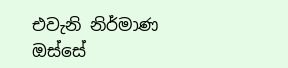එවැනි නිර්මාණ ඔස්සේ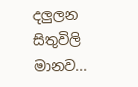දලුලන සිතුවිලි මානව...